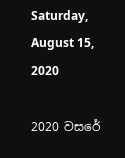Saturday, August 15, 2020

2020 වසරේ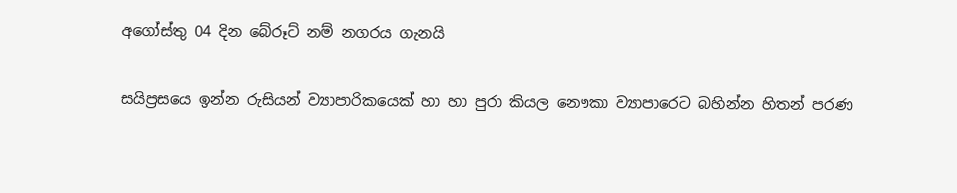අගෝස්තු 04 දින බේරූට් නම් නගරය ගැනයි

සයිප්‍රසයෙ ඉන්න රුසියන් ව්‍යාපාරිකයෙක් හා හා පුරා කියල නෞකා ව්‍යාපාරෙට බහින්න හිතන් පරණ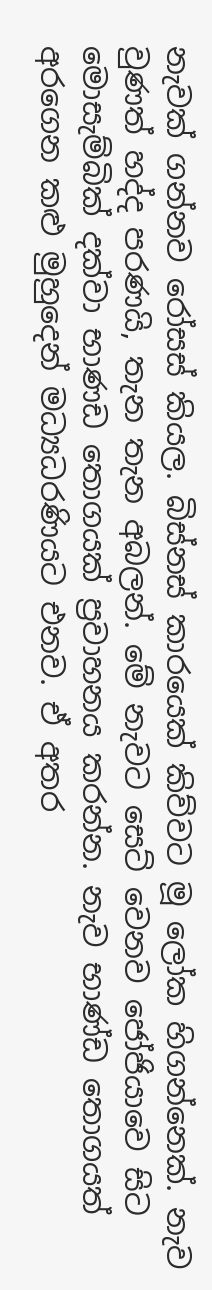නැවක් ගන්නව රෝසස් කියල. බිස්නස් කාරයෙක් කිව්වට මූ ලෝක හිගන්නෙක්. නැව වුණත් හද්ද පරණයි, තැන තැන අබලන්. මේ නැවට සෙට් වෙනව ජෝජියාවෙ සිට මොසැම්බික් දක්වා භාණඩ තොගයක් ප්‍රවාහනය කරන්න. නැව භාණ්ඩ තොගයත් අරගෙන කළු මුහුදෙන් මධ්‍යධරණියට එනව. ඒ අතර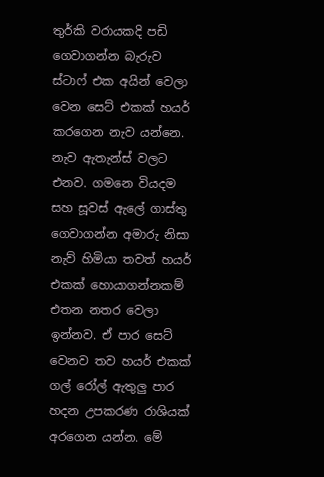තුර්කි වරායකදි පඩි ගෙවාගන්න බැරුව ස්ටාෆ් එක අයින් වෙලා වෙන සෙට් එකක් හයර් කරගෙන නැව යන්නෙ. නැව ඇතැන්ස් වලට එනව. ගමනෙ වියදම සහ සූවස් ඇලේ ගාස්තු ගෙවාගන්න අමාරු නිසා නැව් හිමියා තවත් හයර් එකක් හොයාගන්නකම් එතන නතර වෙලා ඉන්නව. ඒ පාර සෙට් වෙනව තව හයර් එකක් ගල්‍ රෝල් ඇතුලු පාර හදන උපකරණ රාශියක් අරගෙන යන්න. මේ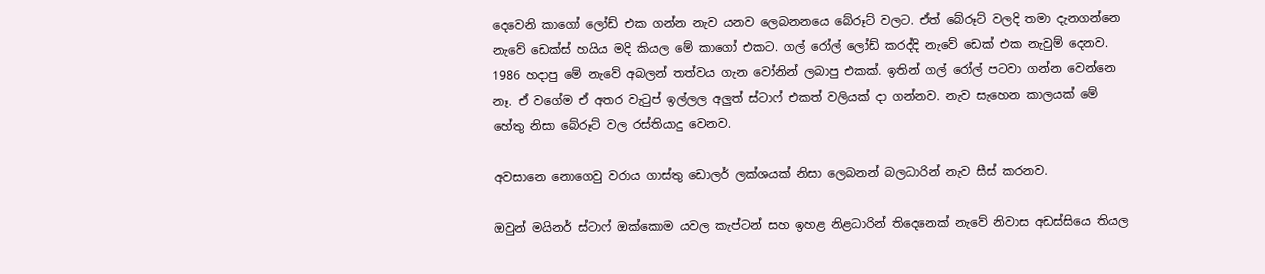දෙවෙනි කාගෝ ලෝඩ් එක ගන්න නැව යනව ලෙබනනයෙ බේරූට් වලට. ඒත් බේරූට් වලදි තමා දැනගන්නෙ නැවේ ඩෙක්ස් හයිය මදි කියල මේ කාගෝ එකට. ගල් රෝල් ලෝඩ් කරද්දි නැවේ ඩෙක් එක නැවුම් දෙනව. 1986 හදාපු මේ නැවේ අබලන් තත්වය ගැන වෝනින් ලබාපු එකක්. ඉතින් ගල් රෝල් පටවා ගන්න වෙන්නෙ නෑ. ඒ වගේම ඒ අතර වැටුප් ඉල්ලල අලුත් ස්ටාෆ් එකත් වලියක් දා ගන්නව. නැව සැහෙන කාලයක් මේ හේතු නිසා බේරූට් වල රස්තියාදු වෙනව.

අවසානෙ නොගෙවු වරාය ගාස්තු ඩොලර් ලක්ශයක් නිසා ලෙබනන් බලධාරින් නැව සීස් කරනව.

ඔවුන් මයිනර් ස්ටාෆ් ඔක්කොම යවල කැප්ටන් සහ ඉහළ නිළධාරින් තිදෙනෙක් නැවේ නිවාස අඩස්සියෙ තියල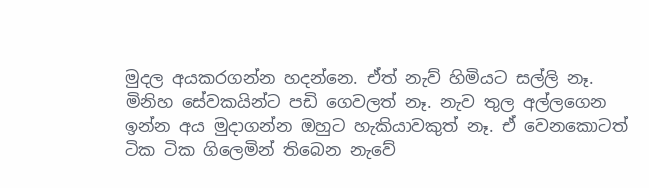මුදල අයකරගන්න හදන්නෙ. ඒත් නැව් හිමියට සල්ලි නෑ. මිනිහ සේවකයින්ට පඩි ගෙවලත් නෑ. නැව තුල අල්ලගෙන ඉන්න අය මුදාගන්න ඔහුට හැකියාවකුත් නෑ. ඒ වෙනකොටත් ටික ටික ගිලෙමින් තිබෙන නැවේ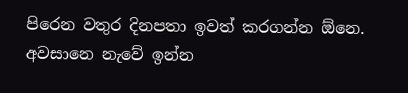පිරෙන වතුර දිනපතා ඉවත් කරගන්න ඕනෙ. අවසානෙ නැවේ ඉන්න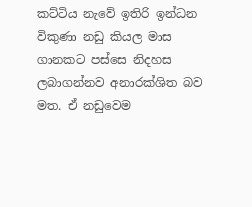කට්ටිය නැවේ ඉතිරි ඉන්ධන විකුණා නඩු කියල මාස ගානකට පස්සෙ නිදහස ලබාගන්නව අනාරක්ශිත බව මත. ඒ නඩුවෙම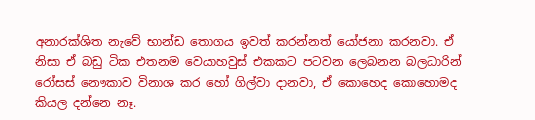අනාරක්ශිත නැවේ භාන්ඩ තොගය ඉවත් කරන්නත් යෝජනා කරනවා. ඒ නිසා ඒ බඩු ටික එතනම වෙයාහවුස් එකකට පටවන ලෙබනන බලධාරින් රෝසස් නෞකාව විනාශ කර හෝ ගිල්වා දානවා, ඒ කොහෙද කොහොමද කියල දන්නෙ නෑ.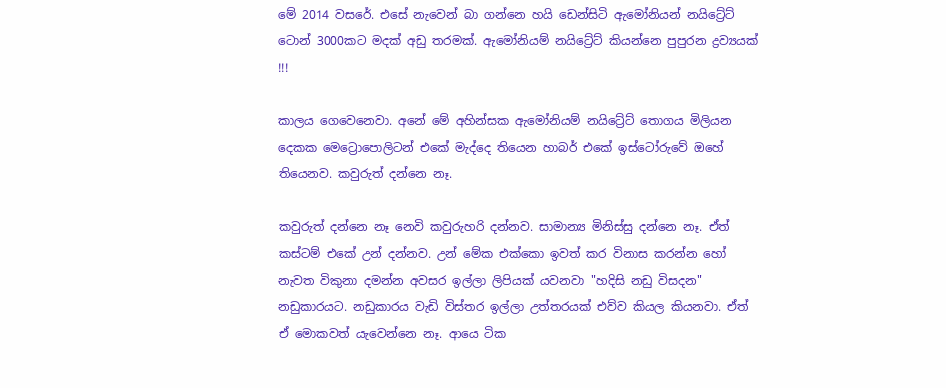මේ 2014 වසරේ. එසේ නැවෙන් බා ගන්නෙ හයි ඩෙන්සිටි ඇමෝනියන් නයිට්‍රේට් ටොන් 3000කට මදක් අඩු තරමක්. ඇමෝනියම් නයිට්‍රේට් කියන්නෙ පුපුරන ද්‍රව්‍යයක් !!!

කාලය ගෙවෙනෙවා. අනේ මේ අහින්සක ඇමෝනියම් නයිට්‍රේට් තොගය මිලියන දෙකක මෙට්‍රොපොලිටන් එකේ මැද්දෙ තියෙන හාබර් එකේ ඉස්ටෝරුවේ ඔහේ තියෙනව. කවුරුත් දන්නෙ නෑ.

කවුරුත් දන්නෙ නෑ නෙවි කවුරුහරි දන්නව. සාමාන්‍ය මිනිස්සු දන්නෙ නෑ. ඒත් කස්ටම් එකේ උන් දන්නව. උන් මේක එක්කො ඉවත් කර විනාස කරන්න හෝ නැවත විකුනා දමන්න අවසර ඉල්ලා ලිපියක් යවනවා "හදිසි නඩු විසදන" නඩුකාරයට. නඩුකාරය වැඩි විස්තර ඉල්ලා උත්තරයක් එව්ව කියල කියනවා. ඒත් ඒ මොකවත් යැවෙන්නෙ නෑ. ආයෙ ටික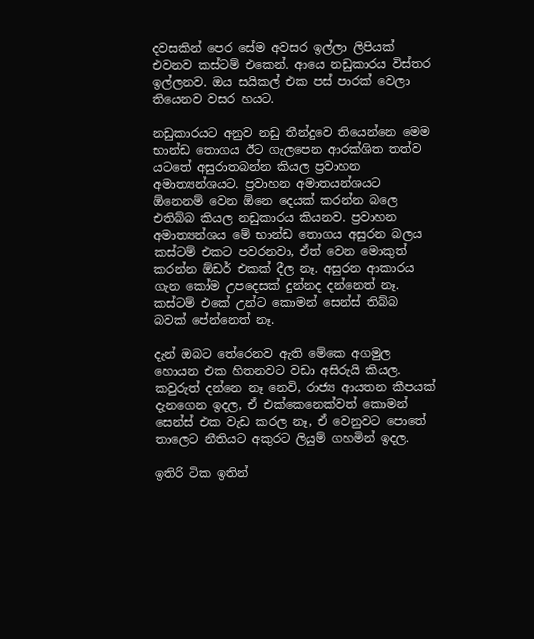දවසකින් පෙර සේම අවසර ඉල්ලා ලිපියක් එවනව කස්ටම් එකෙන්. ආයෙ නඩුකාරය විස්තර ඉල්ලනව. ඔය සයිකල් එක පස් පාරක් වෙලා තියෙනව වසර හයට.

නඩුකාරයට අනුව නඩු තීන්දුවෙ තියෙන්නෙ මෙම භාන්ඩ තොගය ඊට ගැලපෙන ආරක්ශිත තත්ව යටතේ අසුරාතබන්න කියල ප්‍රවාහන අමාත්‍යන්ශයට. ප්‍රවාහන අමාතයන්ශයට ඕනෙනම් වෙන ඕනෙ දෙයක් කරන්න බලෙ එතිබ්බ කියල නඩුකාරය කියනව. ප්‍රවාහන අමාත්‍යන්ශය මේ භාන්ඩ තොගය අසුරන බලය කස්ටම් එකට පවරනවා, ඒත් වෙන මොකුත් කරන්න ඕඩර් එකක් දීල නෑ. අසුරන ආකාරය ගැන කෝම උපදෙසක් දුන්නද දන්නෙත් නෑ. කස්ටම් එකේ උන්ට කොමන් සෙන්ස් තිබ්බ බවක් පේන්නෙත් නෑ.

දැන් ඔබට තේරෙනව ඇති මේකෙ අගමුල හොයන එක හිතනවට වඩා අසිරුයි කියල. කවුරුත් දන්නෙ නෑ නෙවි, රාජ්‍ය ආයතන කීපයක් දැනගෙන ඉදල, ඒ එක්කෙනෙක්වත් කොමන් සෙන්ස් එක වැඩ කරල නෑ, ඒ වෙනුවට පොතේ තාලෙට නීතියට අකුරට ලියුම් ගහමින් ඉදල.

ඉතිරි ටික ඉතින්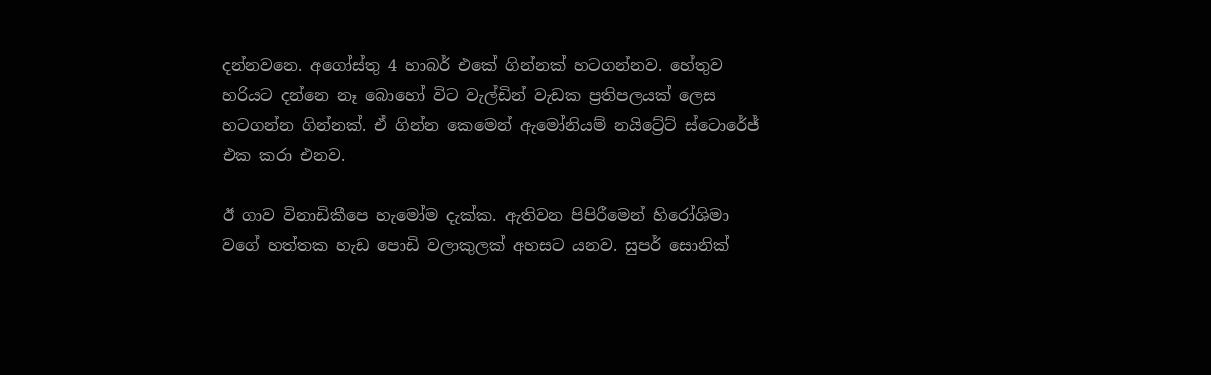දන්නවනෙ. අගෝස්තු 4 හාබර් එකේ ගින්නක් හටගන්නව. හේතුව හරියට දන්නෙ නෑ බොහෝ විට වැල්ඩින් වැඩක ප්‍රතිපලයක් ලෙස හටගන්න ගින්නක්. ඒ ගින්න කෙමෙන් ඇමෝනියම් නයිට්‍රේට් ස්ටොරේජ් එක කරා එනව.

ඊ ගාව විනාඩිකීපෙ හැමෝම දැක්ක. ඇතිවන පිපිරීමෙන් හිරෝශිමා වගේ හත්තක හැඩ පොඩි වලාකුලක් අහසට යනව. සුපර් සොනික්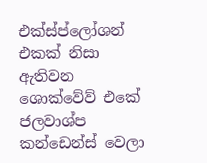එක්ස්ප්ලෝශන් එකක් නිසා ඇතිවන ශොක්වේව් එකේ ජලවාශ්ප කන්ඩෙන්ස් වෙලා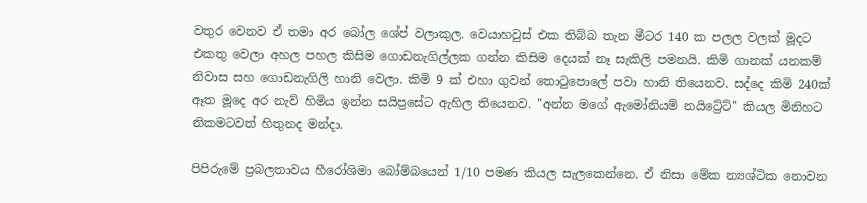වතුර වෙනව ඒ තමා අර බෝල ශේප් වලාකුල. වෙයාහවුස් එක තිබ්බ තැන මීටර 140 ක පලල වලක් මූදට එකතු වෙලා අහල පහල කිසිම ගොඩනැගිල්ලක ගන්න කිසිම දෙයක් නෑ සැකිලි පමනයි. කිමි ගානක් යනකම් නිවාස සහ ගොඩනැගිලි හානි වෙලා. කිමි 9 ක් එහා ගුවන් තොටුපොලේ පවා හානි තියෙනව. සද්දෙ කිමි 240ක් ඈත මූදෙ අර නැව් හිමිය ඉන්න සයිප්‍රසේට ඇහිල තියෙනව. "අන්න මගේ ඇමෝනියම් නයිට්‍රේට්" කියල මිනිහට නිකමටවත් හිතුනද මන්දා.

පිපිරුමේ ප්‍රබලතාවය හීරෝශිමා බෝම්බයෙන් 1/10 පමණ කියල සැලකෙන්නෙ. ඒ නිසා මේක න්‍යශ්ටික නොවන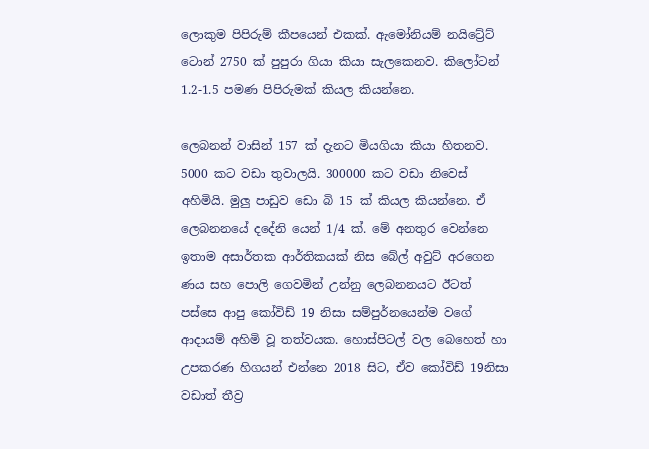ලොකුම පිපිරුම් කීපයෙන් එකක්. ඇමෝනියම් නයිට්‍රේට් ටොන් 2750 ක් පුපුරා ගියා කියා සැලකෙනව. කිලෝටන් 1.2-1.5 පමණ පිපිරුමක් කියල කියන්නෙ.

ලෙබනන් වාසින් 157 ක් දැනට මියගියා කියා හිතනව. 5000 කට වඩා තුවාලයි. 300000 කට වඩා නිවෙස් අහිමියි. මුලු පාඩුව ඩො බි 15 ක් කියල කියන්නෙ. ඒ ලෙබනනයේ දදේනි යෙන් 1/4 ක්. මේ අනතුර වෙන්නෙ ඉතාම අසාර්තක ආර්තිකයක් නිස බේල් අවුට් අරගෙන ණය සහ පොලි ගෙවමින් උන්නු ලෙබනනයට ඊටත් පස්සෙ ආපු කෝවිඩ් 19 නිසා සම්පුර්නයෙන්ම වගේ ආදායම් අහිමි වූ තත්වයක. හොස්පිටල් වල බෙහෙත් හා උපකරණ හිගයන් එන්නෙ 2018 සිට, ඒව කෝවිඩ් 19නිසා වඩාත් තීව්‍ර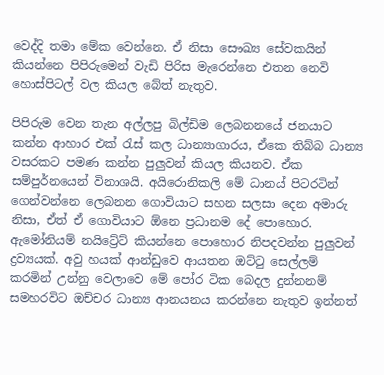වෙද්දි තමා මේක වෙන්නෙ. ඒ නිසා සෞඛ්‍ය සේවකයින් කියන්නෙ පිපිරුමෙන් වැඩි පිරිස මැරෙන්නෙ එතන නෙවි හොස්පිටල් වල කියල බේත් නැතුව.

පිපිරුම වෙන තැන අල්ලපු බිල්ඩිම ලෙබනනයේ ජනයාට කන්න ආහාර එක් රැස් කල ධාන්‍යාගාරය, ඒකෙ තිබ්බ ධාන්‍ය වසරකට පමණ කන්න පුලුවන් කියල කියනව. ඒක සම්පුර්නයෙන් විනාශයි. අයිරොනිකලි මේ ධානය් පිටරටින් ගෙන්වන්නෙ ලෙබනන ගොවියාට සහන සලසා දෙන අමාරු නිසා, ඒත් ඒ ගොවියාට ඕනෙ ප්‍රධානම දේ පොහොර. ඇමෝනියම් නයිට්‍රේට් කියන්නෙ පොහොර නිපදවන්න පුලුවන් ද්‍රව්‍යයක්. අවු හයක් ආන්ඩුවෙ ආයතන ඔට්ටු සෙල්ලම් කරමින් උන්නු වෙලාවෙ මේ පෝර ටික බෙදල දුන්නනම් සමහරවිට ඔච්චර ධාන්‍ය ආනයනය කරන්නෙ නැතුව ඉන්නත්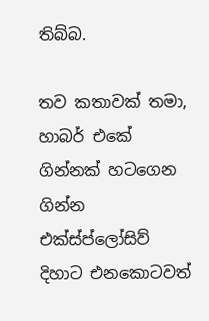තිබ්බ.

තව කතාවක් තමා, හාබර් එකේ ගින්නක් හටගෙන ගින්න එක්ස්ප්ලෝසිව් දිහාට එනකොටවත්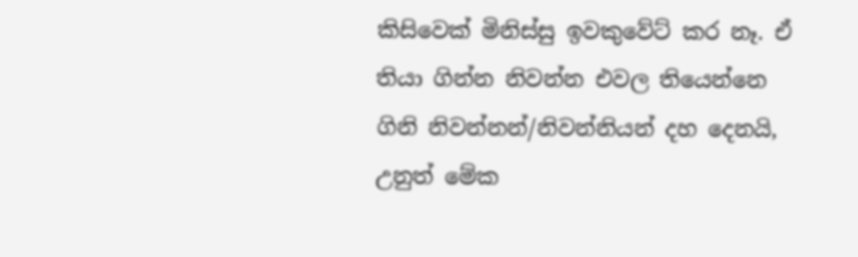කිසිවෙක් මිනිස්සු ඉවකුවේට් කර නෑ. ඒ තියා ගින්න නිවන්න එවල තියෙන්නෙ ගිනි නිවන්නන්/නිවන්නියන් දහ දෙනයි, උනුත් මේක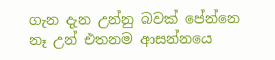ගැන දැන උන්නු බවක් පේන්නෙ නෑ උන් එතනම ආසන්නයෙ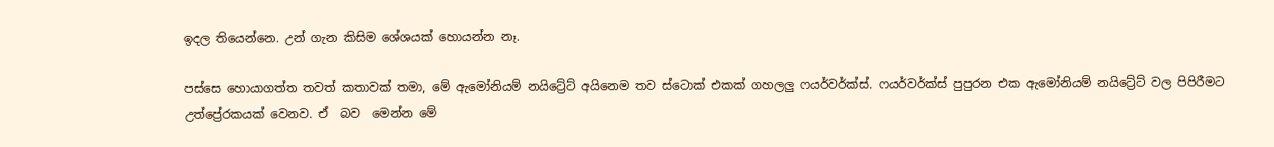ඉදල තියෙන්නෙ. උන් ගැන කිසිම ශේශයක් හොයන්න නෑ.

පස්සෙ හොයාගත්ත තවත් කතාවක් තමා, මේ ඇමෝනියම් නයිට්‍රේට් අයිනෙම තව ස්ටොක් එකක් ගහලලු ෆයර්වර්ක්ස්. ෆයර්වර්ක්ස් පුපුරන එක ඇමෝනියම් නයිට්‍රේට් වල පිපිරීමට උත්ප්‍රේරකයක් වෙනව. ඒ  බව  මෙන්න මේ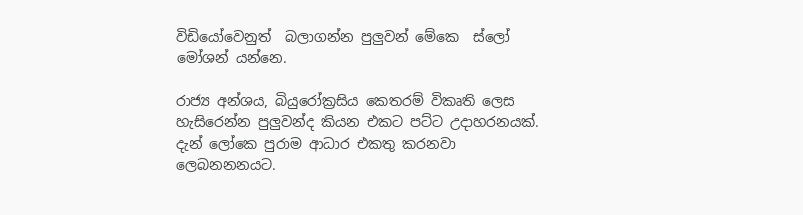විඩියෝවෙනුත්  බලාගන්න පුලුවන් මේකෙ  ස්ලෝ මෝශන් යන්නෙ.

රාජ්‍ය අන්ශය, බියුරෝක්‍රසිය කෙතරම් විකෘති ලෙස හැසිරෙන්න පුලුවන්ද කියන එකට පට්ට උදාහරනයක්. දැන් ලෝකෙ පුරාම ආධාර එකතු කරනවා ලෙබනනනයට.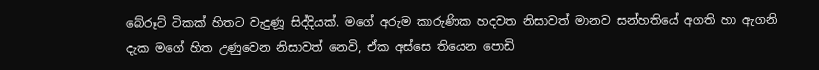බේරූට් ටිකක් හිතට වැදුණූ සිද්දියක්. මගේ අරුම කාරුණික හදවත නිසාවත් මානව සන්හතියේ අගති හා ඇගනි දැක මගේ හිත උණුවෙන නිසාවත් නෙවි, ඒක අස්සෙ තියෙන පොඩි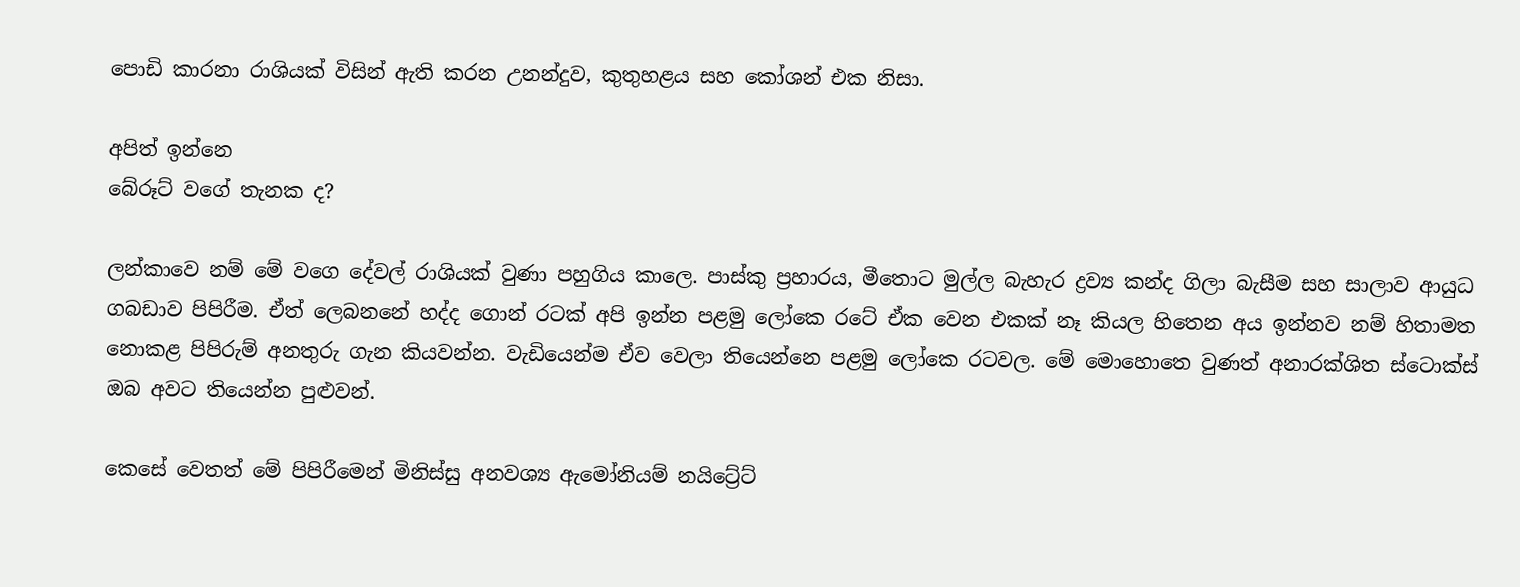පොඩි කාරනා රාශියක් විසින් ඇති කරන උනන්දුව, කුතුහළය සහ කෝශන් එක නිසා.

අපිත් ඉන්නෙ
බේරූට් වගේ තැනක ද?

ලන්කාවෙ නම් මේ වගෙ දේවල් රාශියක් වුණා පහුගිය කාලෙ. පාස්කු ප්‍රහාරය, මීතොට මුල්ල බැහැර ද්‍රව්‍ය කන්ද ගිලා බැසීම සහ සාලාව ආයුධ ගබඩාව පිපිරීම. ඒත් ලෙබනනේ හද්ද ගොන් රටක් අපි ඉන්න පළමු ලෝකෙ රටේ ඒක වෙන එකක් නෑ කියල හිතෙන අය ඉන්නව නම් හිතාමත නොකළ පිපිරුම් අනතුරු ගැන කියවන්න. වැඩියෙන්ම ඒව වෙලා තියෙන්නෙ පළමු ලෝකෙ රටවල. මේ මොහොතෙ වුණත් අනාරක්ශිත ස්ටොක්ස් ඔබ අවට තියෙන්න පුළුවන්.

කෙසේ වෙතත් මේ පිපිරීමෙන් මිනිස්සු අනවශ්‍ය ඇමෝනියම් නයිට්‍රේට්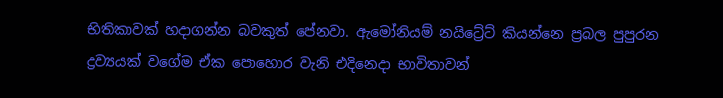භිතිකාවක් හදාගන්න බවකුත් පේනවා. ඇමෝනියම් නයිට්‍රේට් කියන්නෙ ප්‍රබල පුපුරන ද්‍රව්‍යයක් වගේම ඒක පොහොර වැනි එදිනෙදා භාවිතාවන්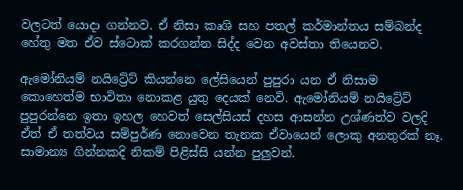වලටත් යොදා ගන්නව. ඒ නිසා කෘශි සහ පතල් කර්මාන්තය සම්බන්ද හේතු මත ඒව ස්ටොක් කරගන්න සිද්ද වෙන අවස්තා තියෙනව.

ඇමෝනියම් නයිට්‍රේට් කියන්නෙ ලේසියෙන් පුපුරා යන ඒ නිසාම කොහෙත්ම භාවිතා නොකළ යුතු දෙයක් නෙවි. ඇමෝනියම් නයිට්‍රේට් පුපුරන්නෙ ඉතා ඉහල හෙවත් සෙල්සියස් දහස ආසන්න උශ්ණත්ව වලදි ඒත් ඒ තත්වය සම්පුර්ණ නොවෙන තැනක ඒවායෙන් ලොකු අනතුරක් නෑ. සාමාන්‍ය ගින්නකදි නිකම් පිළිස්සි යන්න පුලුවන්.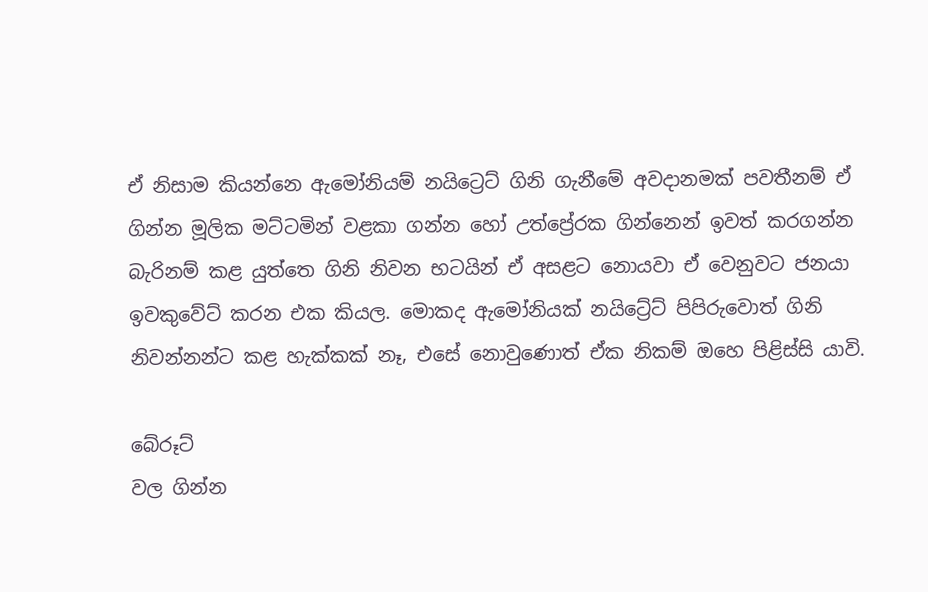ඒ නිසාම කියන්නෙ ඇමෝනියම් නයිට්‍රෙට් ගිනි ගැනීමේ අවදානමක් පවතීනම් ඒ ගින්න මූලික මට්ටමින් වළකා ගන්න හෝ උත්ප්‍රේරක ගින්නෙන් ඉවත් කරගන්න බැරිනම් කළ යුත්තෙ ගිනි නිවන භටයින් ඒ අසළට නොයවා ඒ වෙනුවට ජනයා ඉවකුවේට් කරන එක කියල. මොකද ඇමෝනියක් නයිට්‍රේට් පිපිරුවොත් ගිනි නිවන්නන්ට කළ හැක්කක් නෑ, එසේ නොවුණොත් ඒක නිකම් ඔහෙ පිළිස්සි යාවි.

බේරූට්
වල ගින්න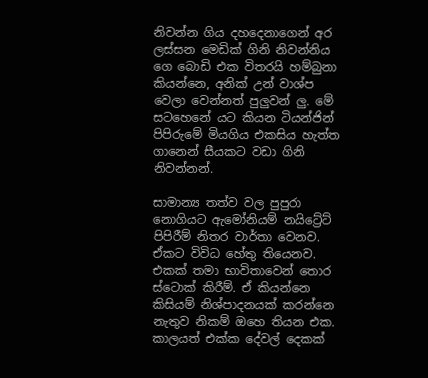නිවන්න ගිය දහදෙනාගෙන් අර ලස්සන මෙඩික් ගිනි නිවන්නිය ගෙ බොඩි එක විතරයි හම්බුනා කියන්නෙ, අනික් උන් වාශ්ප වෙලා වෙන්නත් පුලුවන් ලු. මේ සටහෙනේ යට කියන ටියන්ජින් පිපිරුමේ මියගිය එකසිය හැත්ත ගානෙන් සීයකට වඩා ගිනි නිවන්නන්.

සාමාන්‍ය තත්ව වල පුපුරා නොගියට ඇමෝනියම් නයිට්‍රේට් පිපිරීම් නිතර වාර්තා වෙනව. ඒකට විවිධ හේතු තියෙනව. එකක් තමා භාවිතාවෙන් තොර ස්ටොක් කිරීම්. ඒ කියන්නෙ කිසියම් නිශ්පාදනයක් කරන්නෙ නැතුව නිකම් ඔහෙ තියන එක. කාලයත් එක්ක දේවල් දෙකක්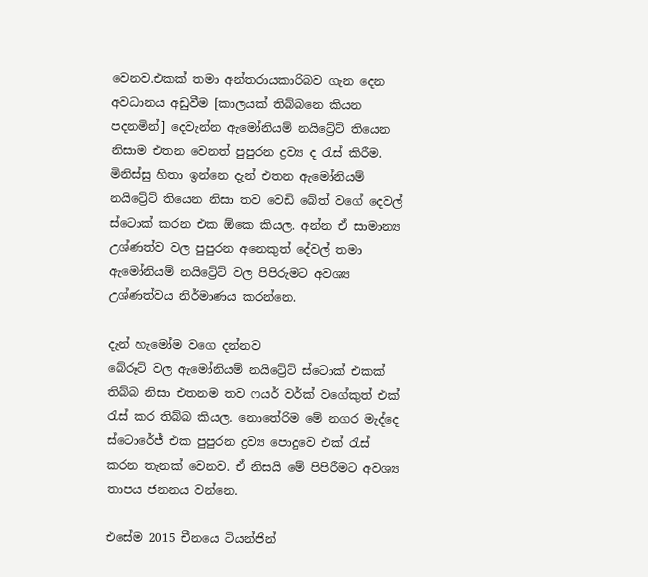වෙනව.එකක් තමා අන්තරායකාරිබව ගැන දෙන අවධානය අඩුවීම [කාලයක් තිබ්බනෙ කියන පදනමින්] දෙවැන්න ඇමෝනියම් නයිට්‍රේට් තියෙන නිසාම එතන වෙනත් පුපුරන ද්‍රව්‍ය ද රැස් කිරීම. මිනිස්සු හිතා ඉන්නෙ දැන් එතන ඇමෝනියම් නයිට්‍රේට් තියෙන නිසා තව වෙඩි බේත් වගේ දෙවල් ස්ටොක් කරන එක ඕකෙ කියල. අන්න ඒ සාමාන්‍ය උශ්ණත්ව වල පුපුරන අනෙකුත් දේවල් තමා ඇමෝනියම් නයිට්‍රේට් වල පිපිරුමට අවශ්‍ය උශ්ණත්වය නිර්මාණය කරන්නෙ.

දැන් හැමෝම වගෙ දන්නව
බේරූට් වල ඇමෝනියම් නයිට්‍රේට් ස්ටොක් එකක් තිබ්බ නිසා එතනම තව ෆයර් වර්ක් වගේකුත් එක් රැස් කර තිබ්බ කියල. නොතේරිම මේ නගර මැද්දෙ ස්ටොරේජ් එක පුපුරන ද්‍රව්‍ය පොදුවෙ එක් රැස් කරන තැනක් වෙනව. ඒ නිසයි මේ පිපිරීමට අවශ්‍ය තාපය ජනනය වන්නෙ.

එසේම 2015 චීනයෙ ටියන්ජින්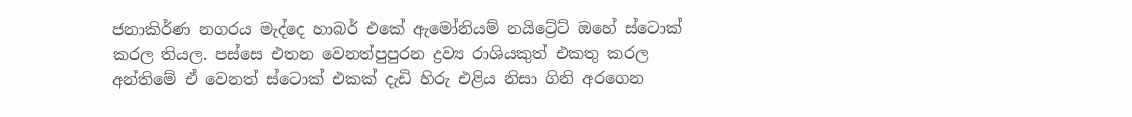ජනාකිර්ණ නගරය මැද්දෙ හාබර් එකේ ඇමෝනියම් නයිට්‍රේට් ඔහේ ස්ටොක් කරල තියල. පස්සෙ එතන වෙනත්පුපුරන ද්‍රව්‍ය රාශියකුත් එකතු කරල අන්තිමේ ඒ වෙනත් ස්ටොක් එකක් දැඩි හිරු එළිය නිසා ගිනි අරගෙන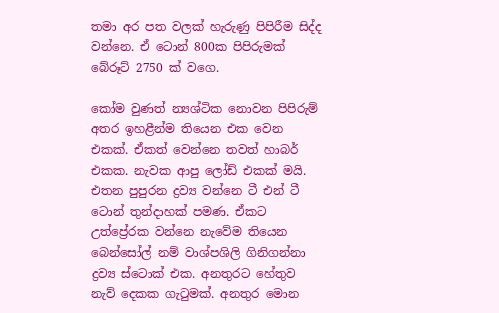තමා අර පත වලක් හැරුණු පිපිරීම සිද්ද වන්නෙ. ඒ ටොන් 800ක පිපිරුමක්
බේරූට් 2750 ක් වගෙ.

කෝම වුණත් න්‍යශ්ටික නොවන පිපිරුම් අතර ඉහළීන්ම තියෙන එක වෙන එකක්. ඒකත් වෙන්නෙ තවත් හාබර් එකක. නැවක ආපු ලෝඩ් එකක් මයි. එතන පුපුරන ද්‍රව්‍ය වන්නෙ ටී එන් ටී ටොන් තුන්දාහක් පමණ. ඒකට උත්ප්‍රේරක වන්නෙ නැවේම තියෙන බෙන්සෝල් නම් වාශ්පශිලි ගිනිගන්නා ද්‍රව්‍ය ස්ටොක් එක. අනතුරට හේතුව නැව් දෙකක ගැටුමක්. අනතුර මොන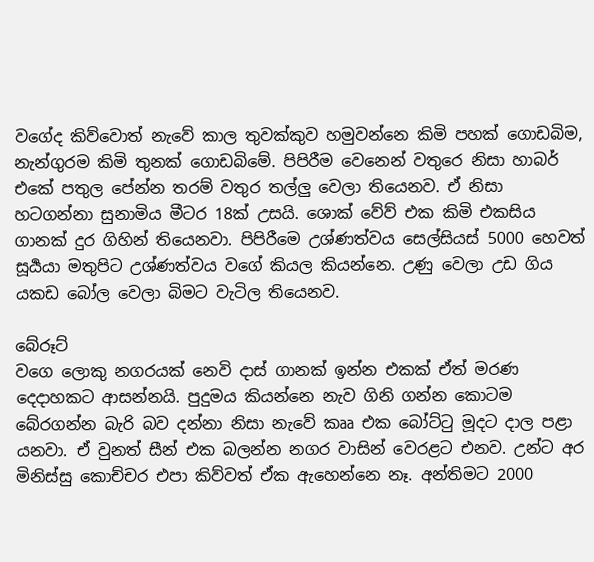වගේද කිව්වොත් නැවේ කාල තුවක්කුව හමුවන්නෙ කිමි පහක් ගොඩබිම, නැන්ගුරම කිමි තුනක් ගොඩබිමේ. පිපිරීම වෙනෙන් වතුරෙ නිසා හාබර් එකේ පතුල පේන්න තරම් වතුර තල්ලු වෙලා තියෙනව. ඒ නිසා හටගන්නා සුනාමිය මීටර 18ක් උසයි. ශොක් වේව් එක කිමි එකසිය ගානක් දුර ගිහින් තියෙනවා. පිපිරීමෙ උශ්ණත්වය සෙල්සියස් 5000 හෙවත් සූර්‍යයා මතුපිට උශ්ණත්වය වගේ කියල කියන්නෙ. උණු වෙලා උඩ ගිය යකඩ බෝල වෙලා බිමට වැටිල තියෙනව.

බේරූට්
වගෙ ලොකු නගරයක් නෙවි දාස් ගානක් ඉන්න එකක් ඒත් මරණ දෙදාහකට ආසන්නයි. පුදුමය කියන්නෙ නැව ගිනි ගන්න කොටම බේරගන්න බැරි බව දන්නා නිසා නැවේ කෲ එක බෝට්ටු මූදට දාල පළා යනවා. ඒ වුනත් සීන් එක බලන්න නගර වාසින් වෙරළට එනව. උන්ට අර මිනිස්සු කොච්චර එපා කිව්වත් ඒක ඇහෙන්නෙ නෑ. අන්තිමට 2000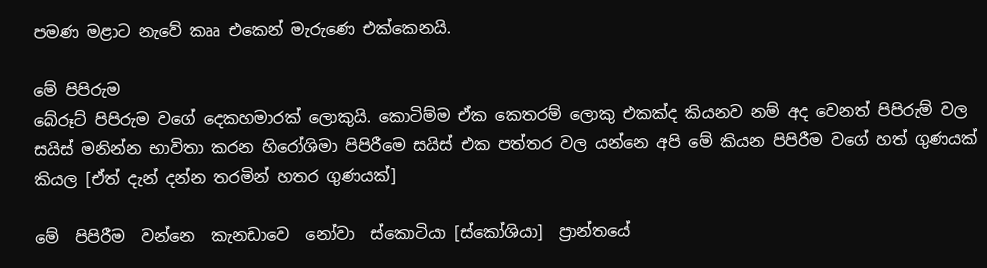පමණ මළාට නැවේ කෲ එකෙන් මැරුණෙ එක්කෙනයි.

මේ පිපිරුම
බේරූට් පිපිරුම වගේ දෙකහමාරක් ලොකුයි. කොටිම්ම ඒක කෙතරම් ලොකු එකක්ද කියනව නම් අද වෙනත් පිපිරුම් වල සයිස් මනින්න භාවිතා කරන හිරෝශිමා පිපිරීමෙ සයිස් එක පත්තර වල යන්නෙ අපි මේ කියන පිපිරීම වගේ හත් ගුණයක් කියල [ඒත් දැන් දන්න තරමින් හතර ගුණයක්]

මේ  පිපිරීම  වන්නෙ  කැනඩාවෙ  නෝවා  ස්කොටියා [ස්කෝශියා]  ප්‍රාන්තයේ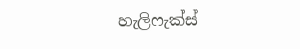හැලිෆැක්ස්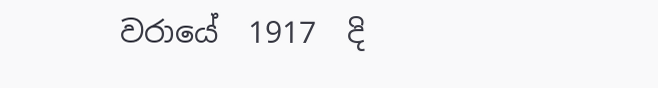වරායේ  1917  දි